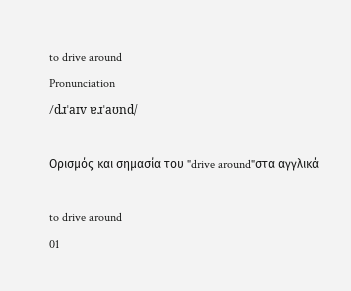to drive around
Pronunciation
/dɹˈaɪv ɐɹˈaʊnd/

Ορισμός και σημασία του "drive around"στα αγγλικά

to drive around
01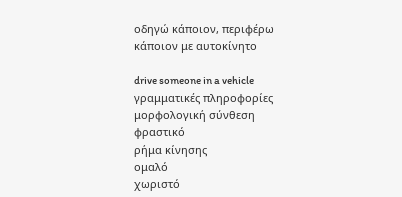οδηγώ κάποιον, περιφέρω κάποιον με αυτοκίνητο

drive someone in a vehicle
γραμματικές πληροφορίες
μορφολογική σύνθεση
φραστικό
ρήμα κίνησης
ομαλό
χωριστό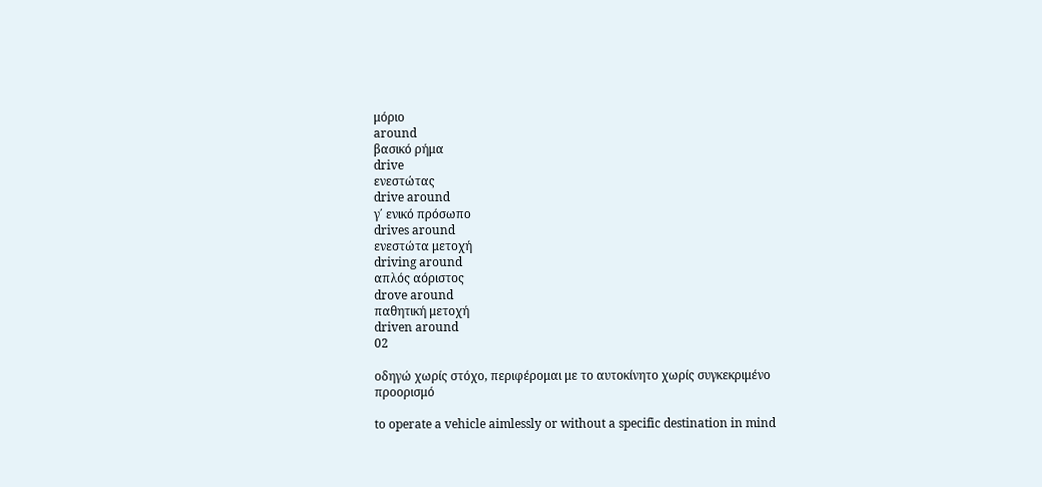μόριο
around
βασικό ρήμα
drive
ενεστώτας
drive around
γ΄ ενικό πρόσωπο
drives around
ενεστώτα μετοχή
driving around
απλός αόριστος
drove around
παθητική μετοχή
driven around
02

οδηγώ χωρίς στόχο, περιφέρομαι με το αυτοκίνητο χωρίς συγκεκριμένο προορισμό

to operate a vehicle aimlessly or without a specific destination in mind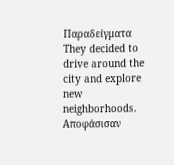Παραδείγματα
They decided to drive around the city and explore new neighborhoods.
Αποφάσισαν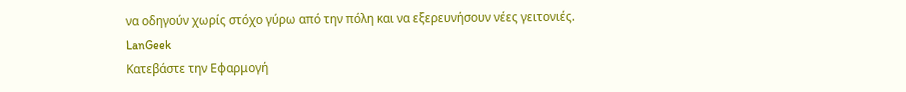να οδηγούν χωρίς στόχο γύρω από την πόλη και να εξερευνήσουν νέες γειτονιές.
LanGeek
Κατεβάστε την Εφαρμογή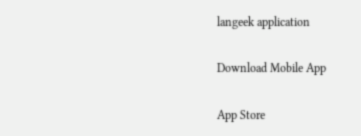langeek application

Download Mobile App

App Store